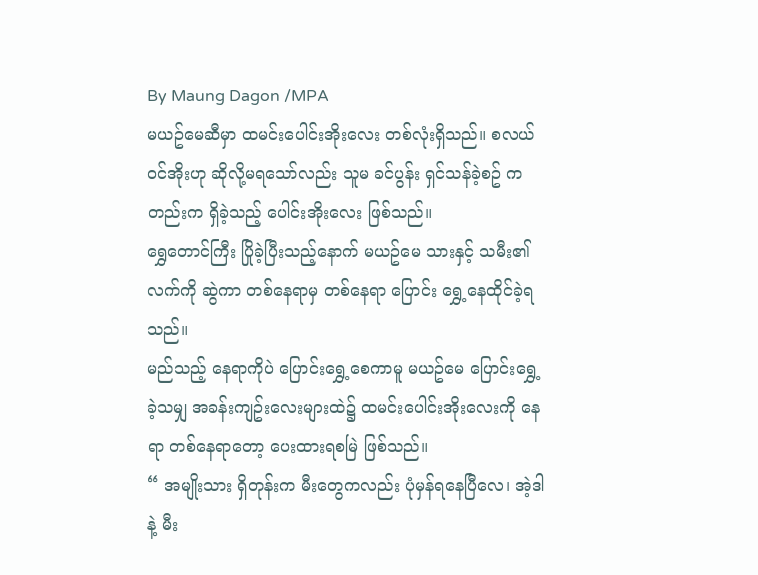By Maung Dagon /MPA
မယဥ်မေဆီမှာ ထမင်းပေါင်းအိုးလေး တစ်လုံးရှိသည်။ စလယ်ဝင်အိုးဟု ဆိုလို့မရသော်လည်း သူမ ခင်ပွန်း ရှင်သန်ခဲ့စဥ် ကတည်းက ရှိခဲ့သည့် ပေါင်းအိုးလေး ဖြစ်သည်။
ရွှေတောင်ကြီး ပြိုခဲ့ပြီးသည့်နောက် မယဥ်မေ သားနှင့် သမီး၏ လက်ကို ဆွဲကာ တစ်နေရာမှ တစ်နေရာ ပြောင်း ရွှေ့နေထိုင်ခဲ့ရသည်။
မည်သည့် နေရာကိုပဲ ပြောင်းရွှေ့စေကာမူ မယဥ်မေ ပြောင်းရွှေ့ခဲ့သမျှ အခန်းကျဥ်းလေးများထဲ၌ ထမင်းပေါင်းအိုးလေးကို နေရာ တစ်နေရာတော့ ပေးထားရစမြဲ ဖြစ်သည်။
“ အမျိုးသား ရှိတုန်းက မီးတွေကလည်း ပုံမှန်ရနေပြီလေ၊ အဲ့ဒါနဲ့ မီး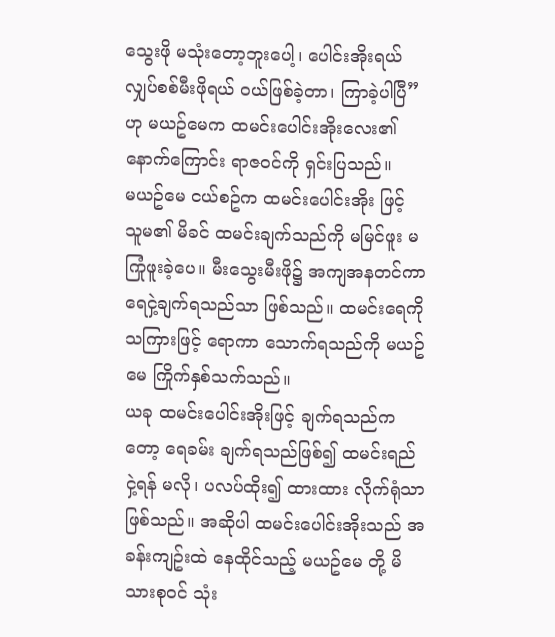သွေးဖို မသုံးတော့ဘူးပေါ့၊ ပေါင်းအိုးရယ် လျှပ်စစ်မီးဖိုရယ် ဝယ်ဖြစ်ခဲ့တာ၊ ကြာခဲ့ပါပြီ” ဟု မယဥ်မေက ထမင်းပေါင်းအိုးလေး၏ နောက်ကြောင်း ရာဇဝင်ကို ရှင်းပြသည်။
မယဥ်မေ ငယ်စဥ်က ထမင်းပေါင်းအိုး ဖြင့် သူမ၏ မိခင် ထမင်းချက်သည်ကို မမြင်ဖူး မကြုံဖူးခဲ့ပေ။ မီးသွေးမီးဖို၌ အကျအနတင်ကာ ရေငှဲ့ချက်ရသည်သာ ဖြစ်သည်။ ထမင်းရေကို သကြားဖြင့် ရောကာ သောက်ရသည်ကို မယဥ်မေ ကြိုက်နှစ်သက်သည်။
ယခု ထမင်းပေါင်းအိုးဖြင့် ချက်ရသည်ကတော့ ရေခမ်း ချက်ရသည်ဖြစ်၍ ထမင်းရည် ငှဲ့ရန် မလို၊ ပလပ်ထိုး၍ ထားထား လိုက်ရုံသာ ဖြစ်သည်။ အဆိုပါ ထမင်းပေါင်းအိုးသည် အခန်းကျဥ်းထဲ နေထိုင်သည့် မယဥ်မေ တို့ မိသားစုဝင် သုံး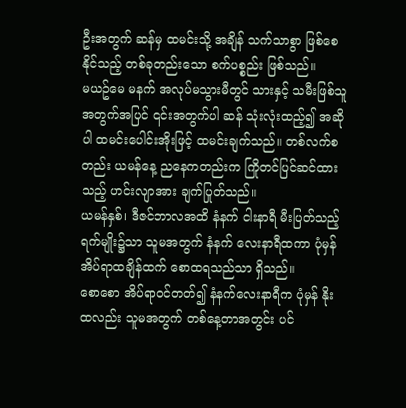ဦးအတွက် ဆန်မှ ထမင်းသို့ အချိန် သက်သာစွာ ဖြစ်စေနိုင်သည့် တစ်ခုတည်းသော စက်ပစ္စည်း ဖြစ်သည်။
မယဥ်မေ မနက် အလုပ်မသွားမီတွင် သားနှင့် သမီးဖြစ်သူ အတွက်အပြင် ၎င်းအတွက်ပါ ဆန် သုံးလုံးထည့်၍ အဆိုပါ ထမင်းပေါင်းအိုးဖြင့် ထမင်းချက်သည်။ တစ်လက်စတည်း ယမန်နေ့ ညနေကတည်းက ကြိုတင်ပြင်ဆင်ထားသည့် ဟင်းလျာအား ချက်ပြုတ်သည်။
ယမန်နှစ်၊ ဒီဇင်ဘာလအထိ နံနက် ငါးနာရီ မီးပြတ်သည့် ရက်မျိုး၌သာ သူမအတွက် နံနက် လေးနာရီထကာ ပုံမှန်အိပ်ရာထချိန်ထက် စောထရသည်သာ ရှိသည်။
စောစော အိပ်ရာဝင်တတ်၍ နံနက်လေးနာရီက ပုံမှန် နိုးထလည်း သူမအတွက် တစ်နေ့တာအတွင်း ပင်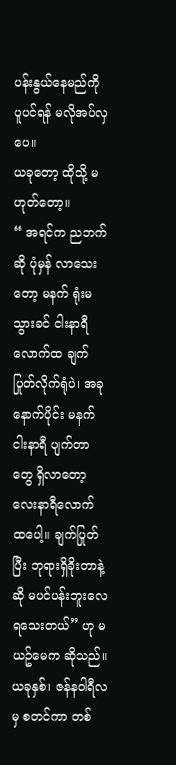ပန်းနွယ်နေမည်ကို ပူပင်ရန် မလိုအပ်လှပေ။
ယခုတော့ ထိုသို့ မဟုတ်တော့။
“ အရင်က ညဘက်ဆို ပုံမှန် လာသေးတော့ မနက် ရုံးမသွားခင် ငါးနာရီလောက်ထ ချက်ပြုတ်လိုက်ရုံပဲ၊ အခုနောက်ပိုင်း မနက် ငါးနာရီ ပျက်တာတွေ ရှိလာတော့ လေးနာရီလောက် ထပေါ့။ ချက်ပြုတ်ပြီး ဘုရားရှိခိုးတာနဲ့ဆို မပင်ပန်းဘူးလေ ရသေးတယ်” ဟု မယဥ်မေက ဆိုသည်။
ယခုနှစ်၊ ဇန်နဝါရီလမှ စတင်ကာ တစ်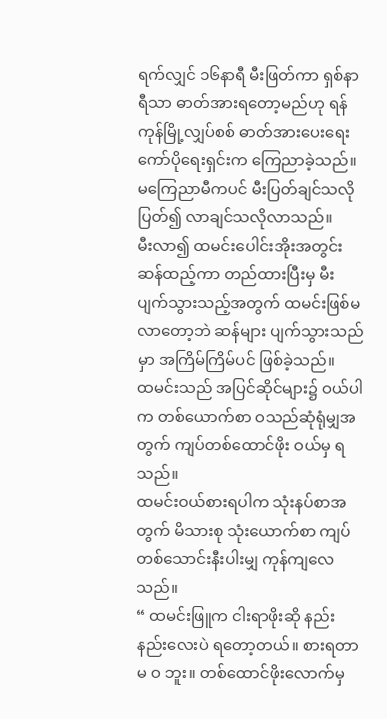ရက်လျှင် ၁၆နာရီ မီးဖြတ်ကာ ရှစ်နာရီသာ ဓာတ်အားရတော့မည်ဟု ရန်ကုန်မြို့လျှပ်စစ် ဓာတ်အားပေးရေးကော်ပိုရေးရှင်းက ကြေညာခဲ့သည်။ မကြေညာမီကပင် မီးပြတ်ချင်သလိုပြတ်၍ လာချင်သလိုလာသည်။
မီးလာ၍ ထမင်းပေါင်းအိုးအတွင်း ဆန်ထည့်ကာ တည်ထားပြီးမှ မီးပျက်သွားသည့်အတွက် ထမင်းဖြစ်မလာတော့ဘဲ ဆန်များ ပျက်သွားသည်မှာ အကြိမ်ကြိမ်ပင် ဖြစ်ခဲ့သည်။
ထမင်းသည် အပြင်ဆိုင်များ၌ ဝယ်ပါက တစ်ယောက်စာ ဝသည်ဆုံရုံမျှအတွက် ကျပ်တစ်ထောင်ဖိုး ဝယ်မှ ရသည်။
ထမင်းဝယ်စားရပါက သုံးနပ်စာအတွက် မိသားစု သုံးယောက်စာ ကျပ် တစ်သောင်းနီးပါးမျှ ကုန်ကျလေသည်။
“ ထမင်းဖြူက ငါးရာဖိုးဆို နည်းနည်းလေးပဲ ရတော့တယ်။ စားရတာ မ ဝ ဘူး။ တစ်ထောင်ဖိုးလောက်မှ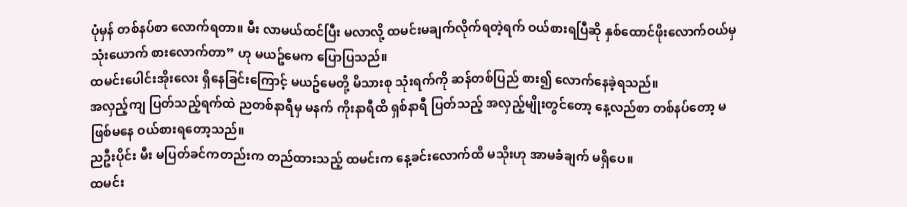ပုံမှန် တစ်နပ်စာ လောက်ရတာ။ မီး လာမယ်ထင်ပြီး မလာလို့ ထမင်းမချက်လိုက်ရတဲ့ရက် ဝယ်စားရပြီဆို နှစ်ထောင်ဖိုးလောက်ဝယ်မှ သုံးယောက် စားလောက်တာ” ဟု မယဥ်မေက ပြောပြသည်။
ထမင်းပေါင်းအိုးလေး ရှိနေခြင်းကြောင့် မယဥ်မေတို့ မိသားစု သုံးရက်ကို ဆန်တစ်ပြည် စား၍ လောက်နေခဲ့ရသည်။
အလှည့်ကျ ပြတ်သည့်ရက်ထဲ ညတစ်နာရီမှ မနက် ကိုးနာရီထိ ရှစ်နာရီ ပြတ်သည့် အလှည့်မျိုးတွင်တော့ နေ့လည်စာ တစ်နပ်တော့ မဖြစ်မနေ ဝယ်စားရတော့သည်။
ညဦးပိုင်း မီး မပြတ်ခင်ကတည်းက တည်ထားသည့် ထမင်းက နေ့ခင်းလောက်ထိ မသိုးဟု အာမခံချက် မရှိပေ။
ထမင်း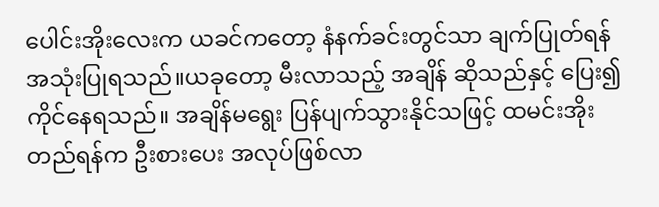ပေါင်းအိုးလေးက ယခင်ကတော့ နံနက်ခင်းတွင်သာ ချက်ပြုတ်ရန် အသုံးပြုရသည်။ယခုတော့ မီးလာသည့် အချိန် ဆိုသည်နှင့် ပြေး၍ ကိုင်နေရသည်။ အချိန်မရွေး ပြန်ပျက်သွားနိုင်သဖြင့် ထမင်းအိုးတည်ရန်က ဦးစားပေး အလုပ်ဖြစ်လာ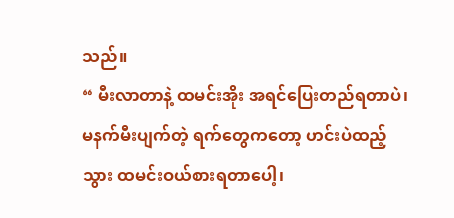သည်။
“ မီးလာတာနဲ့ ထမင်းအိုး အရင်ပြေးတည်ရတာပဲ၊ မနက်မီးပျက်တဲ့ ရက်တွေကတော့ ဟင်းပဲထည့်သွား ထမင်းဝယ်စားရတာပေါ့၊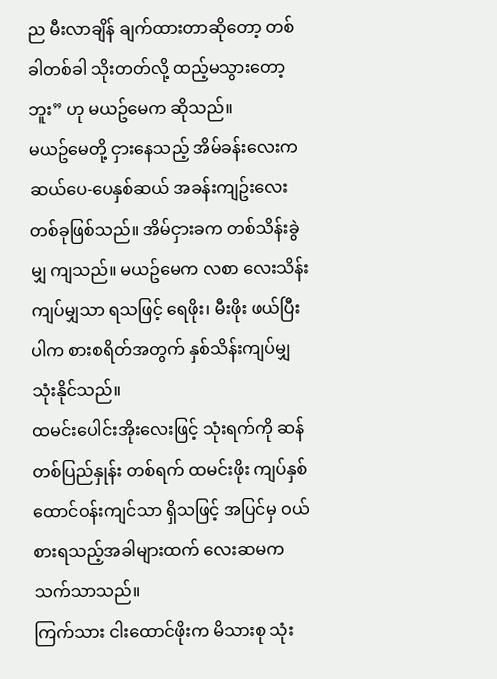ည မီးလာချိန် ချက်ထားတာဆိုတော့ တစ်ခါတစ်ခါ သိုးတတ်လို့ ထည့်မသွားတော့ဘူး” ဟု မယဥ်မေက ဆိုသည်။
မယဥ်မေတို့ ငှားနေသည့် အိမ်ခန်းလေးက ဆယ်ပေ-ပေနှစ်ဆယ် အခန်းကျဥ်းလေး တစ်ခုဖြစ်သည်။ အိမ်ငှားခက တစ်သိန်းခွဲမျှ ကျသည်။ မယဥ်မေက လစာ လေးသိန်းကျပ်မျှသာ ရသဖြင့် ရေဖိုး၊ မီးဖိုး ဖယ်ပြီးပါက စားစရိတ်အတွက် နှစ်သိန်းကျပ်မျှ သုံးနိုင်သည်။
ထမင်းပေါင်းအိုးလေးဖြင့် သုံးရက်ကို ဆန်တစ်ပြည်နှုန်း တစ်ရက် ထမင်းဖိုး ကျပ်နှစ်ထောင်ဝန်းကျင်သာ ရှိသဖြင့် အပြင်မှ ဝယ်စားရသည့်အခါများထက် လေးဆမက သက်သာသည်။
ကြက်သား ငါးထောင်ဖိုးက မိသားစု သုံး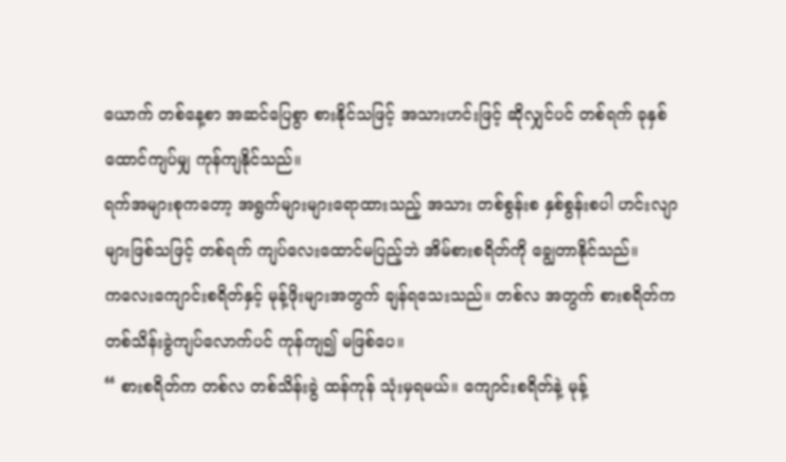ယောက် တစ်နေ့စာ အဆင်ပြေစွာ စားနိုင်သဖြင့် အသားဟင်းဖြင့် ဆိုလျှင်ပင် တစ်ရက် ခုနှစ်ထောင်ကျပ်မျှ ကုန်ကျနိုင်သည်။
ရက်အများစုကတော့ အရွက်များများရောထားသည့် အသား တစ်စွန်းစ နှစ်စွန်းစပါ ဟင်းလျာများဖြစ်သဖြင့် တစ်ရက် ကျပ်လေးထောင်မပြည့်ဘဲ အိမ်စားစရိတ်ကို ချွေတာနိုင်သည်။
ကလေးကျောင်းစရိတ်နှင့် မုန့်ဖိုးများအတွက် ချန်ရသေးသည်။ တစ်လ အတွက် စားစရိတ်က တစ်သိန်းခွဲကျပ်လောက်ပင် ကုန်ကျ၍ မဖြစ်ပေ။
“ စားစရိတ်က တစ်လ တစ်သိန်းခွဲ ထန်ကုန် သုံးမှရမယ်။ ကျောင်းစရိတ်နဲ့ မုန့်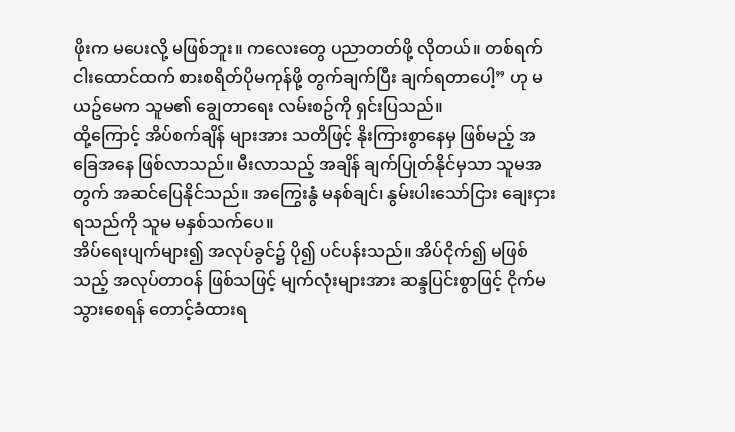ဖိုးက မပေးလို့ မဖြစ်ဘူး။ ကလေးတွေ ပညာတတ်ဖို့ လိုတယ်။ တစ်ရက် ငါးထောင်ထက် စားစရိတ်ပိုမကုန်ဖို့ တွက်ချက်ပြီး ချက်ရတာပေါ့” ဟု မယဥ်မေက သူမ၏ ချွေတာရေး လမ်းစဥ်ကို ရှင်းပြသည်။
ထို့ကြောင့် အိပ်စက်ချိန် များအား သတိဖြင့် နိုးကြားစွာနေမှ ဖြစ်မည့် အခြေအနေ ဖြစ်လာသည်။ မီးလာသည့် အချိန် ချက်ပြုတ်နိုင်မှသာ သူမအတွက် အဆင်ပြေနိုင်သည်။ အကြွေးနွံ မနစ်ချင်၊ နွမ်းပါးသော်ငြား ချေးငှားရသည်ကို သူမ မနှစ်သက်ပေ။
အိပ်ရေးပျက်များ၍ အလုပ်ခွင်၌ ပို၍ ပင်ပန်းသည်။ အိပ်ငိုက်၍ မဖြစ်သည့် အလုပ်တာဝန် ဖြစ်သဖြင့် မျက်လုံးများအား ဆန္ဒပြင်းစွာဖြင့် ငိုက်မသွားစေရန် တောင့်ခံထားရ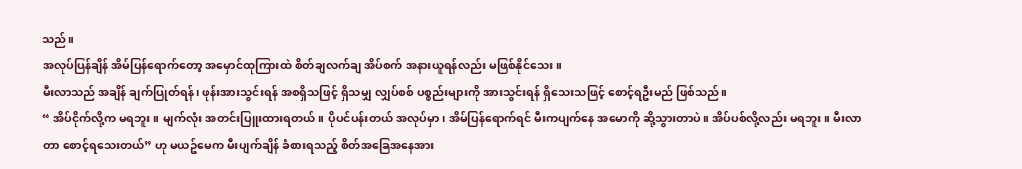သည်။
အလုပ်ပြန်ချိန် အိမ်ပြန်ရောက်တော့ အမှောင်ထုကြားထဲ စိတ်ချလက်ချ အိပ်စက် အနားယူရန်လည်း မဖြစ်နိုင်သေး။
မီးလာသည် အချိန် ချက်ပြုတ်ရန်၊ ဖုန်းအားသွင်းရန် အစရှိသဖြင့် ရှိသမျှ လျှပ်စစ် ပစ္စည်းများကို အားသွင်းရန် ရှိသေးသဖြင့် စောင့်ရဦးမည် ဖြစ်သည်။
“ အိပ်ငိုက်လို့က မရဘူး။ မျက်လုံး အတင်းပြူးထားရတယ်။ ပိုပင်ပန်းတယ် အလုပ်မှာ၊ အိမ်ပြန်ရောက်ရင် မီးကပျက်နေ အမောကို ဆို့သွားတာပဲ။ အိပ်ပစ်လို့လည်း မရဘူး။ မီးလာတာ စောင့်ရသေးတယ်” ဟု မယဥ်မေက မီးပျက်ချိန် ခံစားရသည့် စိတ်အခြေအနေအား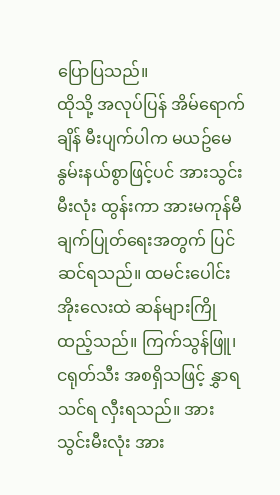ပြောပြသည်။
ထိုသို့ အလုပ်ပြန် အိမ်ရောက်ချိန် မီးပျက်ပါက မယဥ်မေ နွမ်းနယ်စွာဖြင့်ပင် အားသွင်းမီးလုံး ထွန်းကာ အားမကုန်မီ ချက်ပြုတ်ရေးအတွက် ပြင်ဆင်ရသည်။ ထမင်းပေါင်းအိုးလေးထဲ ဆန်များကြိုထည့်သည်။ ကြက်သွန်ဖြူ၊ ငရုတ်သီး အစရှိသဖြင့် နွှာရသင်ရ လှီးရသည်။ အားသွင်းမီးလုံး အား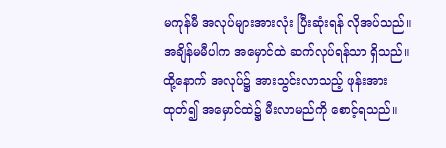မကုန်မီ အလုပ်များအားလုံး ပြီးဆုံးရန် လိုအပ်သည်။အချိန်မမီပါက အမှောင်ထဲ ဆက်လုပ်ရန်သာ ရှိသည်။
ထို့နောက် အလုပ်၌ အားသွင်းလာသည့် ဖုန်းအား ထုတ်၍ အမှောင်ထဲ၌ မီးလာမည်ကို စောင့်ရသည်။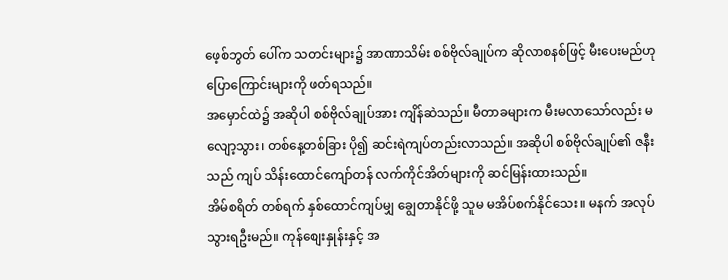ဖေ့စ်ဘွတ် ပေါ်က သတင်းများ၌ အာဏာသိမ်း စစ်ဗိုလ်ချုပ်က ဆိုလာစနစ်ဖြင့် မီးပေးမည်ဟု ပြောကြောင်းများကို ဖတ်ရသည်။
အမှောင်ထဲ၌ အဆိုပါ စစ်ဗိုလ်ချုပ်အား ကျိန်ဆဲသည်။ မီတာခများက မီးမလာသော်လည်း မလျော့သွား၊ တစ်နေ့တစ်ခြား ပို၍ ဆင်းရဲကျပ်တည်းလာသည်။ အဆိုပါ စစ်ဗိုလ်ချုပ်၏ ဇနီးသည် ကျပ် သိန်းထောင်ကျော်တန် လက်ကိုင်အိတ်များကို ဆင်မြန်းထားသည်။
အိမ်စရိတ် တစ်ရက် နှစ်ထောင်ကျပ်မျှ ချွေတာနိုင်ဖို့ သူမ မအိပ်စက်နိုင်သေး။ မနက် အလုပ်သွားရဦးမည်။ ကုန်စျေးနှုန်းနှင့် အ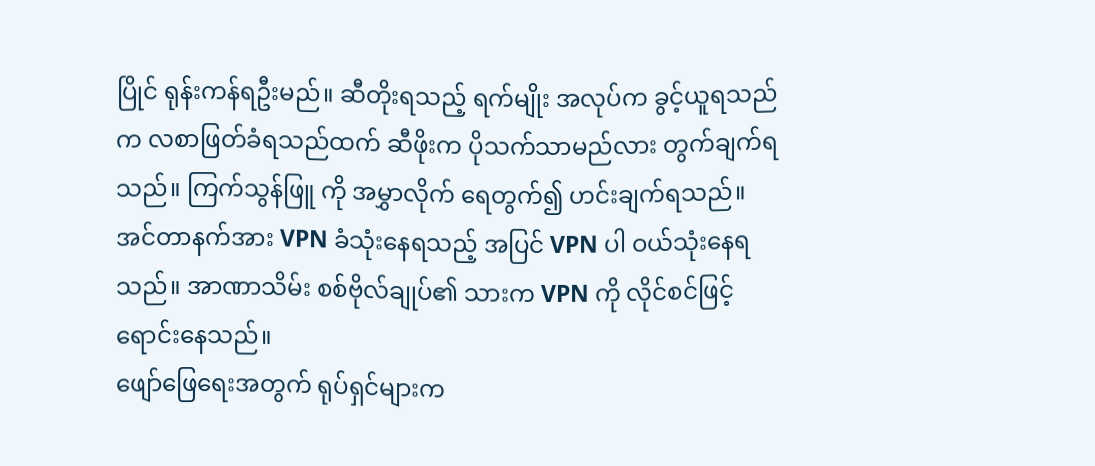ပြိုင် ရုန်းကန်ရဦးမည်။ ဆီတိုးရသည့် ရက်မျိုး အလုပ်က ခွင့်ယူရသည်က လစာဖြတ်ခံရသည်ထက် ဆီဖိုးက ပိုသက်သာမည်လား တွက်ချက်ရသည်။ ကြက်သွန်ဖြူ ကို အမွှာလိုက် ရေတွက်၍ ဟင်းချက်ရသည်။
အင်တာနက်အား VPN ခံသုံးနေရသည့် အပြင် VPN ပါ ဝယ်သုံးနေရသည်။ အာဏာသိမ်း စစ်ဗိုလ်ချုပ်၏ သားက VPN ကို လိုင်စင်ဖြင့် ရောင်းနေသည်။
ဖျော်ဖြေရေးအတွက် ရုပ်ရှင်များက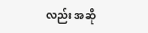လည်း အဆို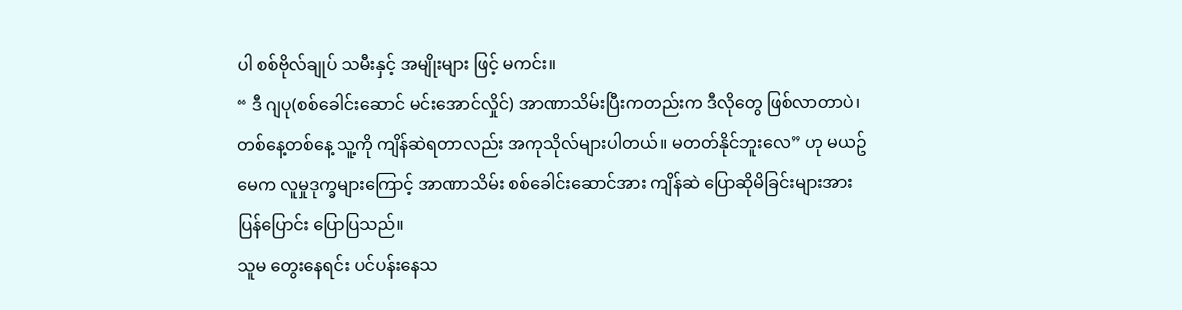ပါ စစ်ဗိုလ်ချုပ် သမီးနှင့် အမျိုးများ ဖြင့် မကင်း။
“ ဒီ ဂျပု(စစ်ခေါင်းဆောင် မင်းအောင်လှိုင်) အာဏာသိမ်းပြီးကတည်းက ဒီလိုတွေ ဖြစ်လာတာပဲ၊ တစ်နေ့တစ်နေ့ သူ့ကို ကျိန်ဆဲရတာလည်း အကုသိုလ်များပါတယ်။ မတတ်နိုင်ဘူးလေ” ဟု မယဥ်မေက လူမှုဒုက္ခများကြောင့် အာဏာသိမ်း စစ်ခေါင်းဆောင်အား ကျိန်ဆဲ ပြောဆိုမိခြင်းများအား ပြန်ပြောင်း ပြောပြသည်။
သူမ တွေးနေရင်း ပင်ပန်းနေသ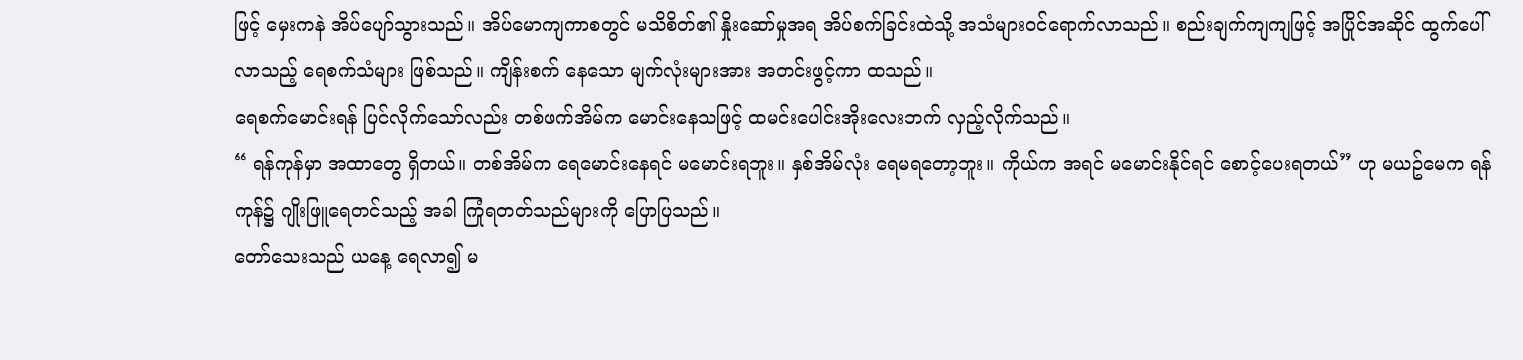ဖြင့် မှေးကနဲ အိပ်ပျော်သွားသည်။ အိပ်မောကျကာစတွင် မသိစိတ်၏ နှိုးဆော်မှုအရ အိပ်စက်ခြင်းထဲသို့ အသံများဝင်ရောက်လာသည်။ စည်းချက်ကျကျဖြင့် အပြိုင်အဆိုင် ထွက်ပေါ်လာသည့် ရေစက်သံများ ဖြစ်သည်။ ကျိန်းစက် နေသော မျက်လုံးများအား အတင်းဖွင့်ကာ ထသည်။
ရေစက်မောင်းရန် ပြင်လိုက်သော်လည်း တစ်ဖက်အိမ်က မောင်းနေသဖြင့် ထမင်းပေါင်းအိုးလေးဘက် လှည့်လိုက်သည်။
“ ရန်ကုန်မှာ အထာတွေ ရှိတယ်။ တစ်အိမ်က ရေမောင်းနေရင် မမောင်းရဘူး။ နှစ်အိမ်လုံး ရေမရတော့ဘူး။ ကိုယ်က အရင် မမောင်းနိုင်ရင် စောင့်ပေးရတယ်” ဟု မယဥ်မေက ရန်ကုန်၌ ဂျိုးဖြူရေတင်သည့် အခါ ကြုံရတတ်သည်များကို ပြောပြသည်။
တော်သေးသည် ယနေ့ ရေလာ၍ မ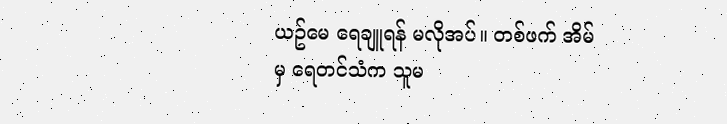ယဥ်မေ ရေချူရန် မလိုအပ်။ တစ်ဖက် အိမ်မှ ရေတင်သံက သူမ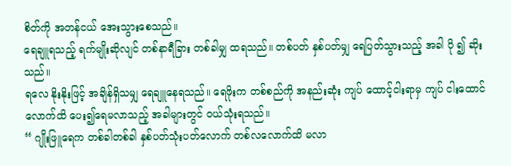စိတ်ကို အတန်ငယ် အေးသွားစေသည်။
ရေချူရသည့် ရက်မျိုးဆိုလျင် တစ်နာရီခြား တစ်ခါမျှ ထရသည်။ တစ်ပတ် နှစ်ပတ်မျှ ရေပြတ်သွားသည့် အခါ ပို ၍ ဆိုးသည်။
ရလေ နိုးနိုးဖြင့် အချိန်ရှိသမျှ ရေချူနေရသည်။ ရေဖိုးက တစ်စည်ကို အနည်းဆုံး ကျပ် ထောင့်ငါးရာမှ ကျပ် ငါးထောင်လောက်ထိ ပေး၍ရေမလာသည့် အခါများတွင် ဝယ်သုံးရသည်။
“ ဂျိုးဖြူရေက တစ်ခါတစ်ခါ နှစ်ပတ်သုံးပတ်လောက် တစ်လလောက်ထိ မလာ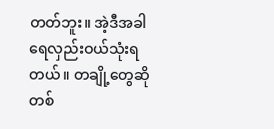တတ်ဘူး။ အဲ့ဒီအခါ ရေလှည်းဝယ်သုံးရတယ်။ တချို့တွေဆို တစ်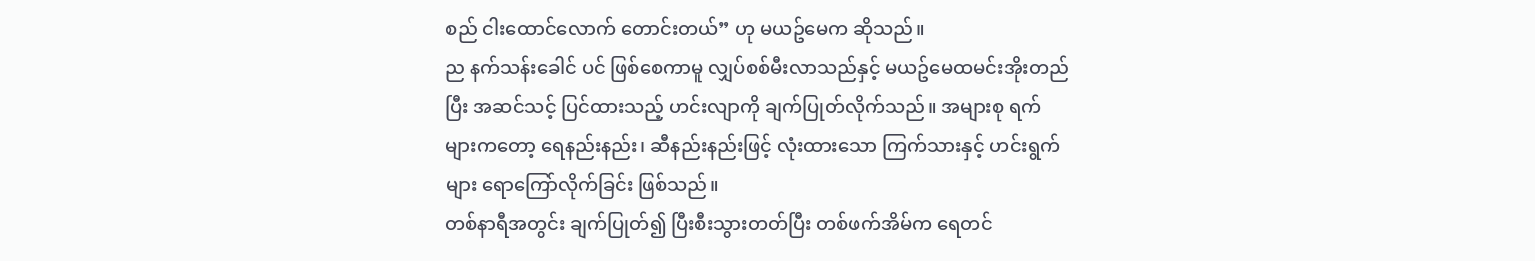စည် ငါးထောင်လောက် တောင်းတယ်” ဟု မယဥ်မေက ဆိုသည်။
ည နက်သန်းခေါင် ပင် ဖြစ်စေကာမူ လျှပ်စစ်မီးလာသည်နှင့် မယဥ်မေထမင်းအိုးတည်ပြီး အဆင်သင့် ပြင်ထားသည့် ဟင်းလျာကို ချက်ပြုတ်လိုက်သည်။ အများစု ရက်များကတော့ ရေနည်းနည်း၊ ဆီနည်းနည်းဖြင့် လုံးထားသော ကြက်သားနှင့် ဟင်းရွက်များ ရောကြော်လိုက်ခြင်း ဖြစ်သည်။
တစ်နာရီအတွင်း ချက်ပြုတ်၍ ပြီးစီးသွားတတ်ပြီး တစ်ဖက်အိမ်က ရေတင်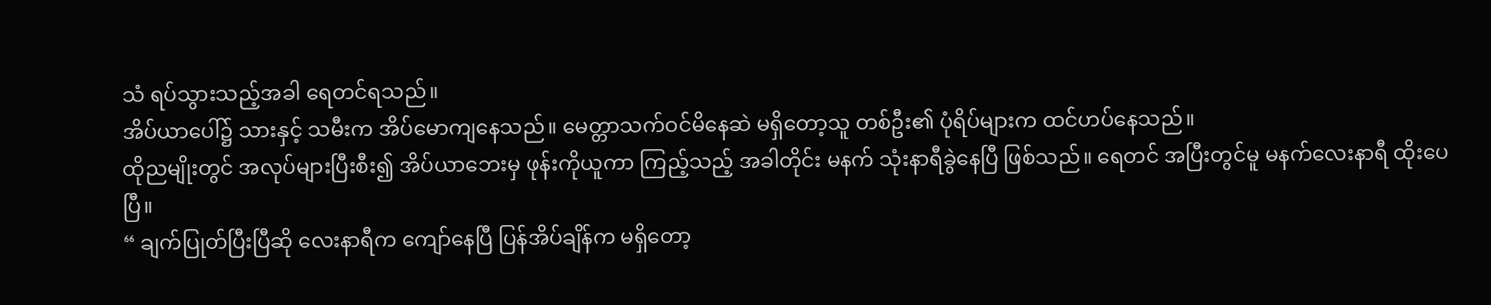သံ ရပ်သွားသည့်အခါ ရေတင်ရသည်။
အိပ်ယာပေါ်၌ သားနှင့် သမီးက အိပ်မောကျနေသည်။ မေတ္တာသက်ဝင်မိနေဆဲ မရှိတော့သူ တစ်ဦး၏ ပုံရိပ်များက ထင်ဟပ်နေသည်။
ထိုညမျိုးတွင် အလုပ်များပြီးစီး၍ အိပ်ယာဘေးမှ ဖုန်းကိုယူကာ ကြည့်သည့် အခါတိုင်း မနက် သုံးနာရီခွဲနေပြီ ဖြစ်သည်။ ရေတင် အပြီးတွင်မူ မနက်လေးနာရီ ထိုးပေပြီ။
“ ချက်ပြုတ်ပြီးပြီဆို လေးနာရီက ကျော်နေပြီ ပြန်အိပ်ချိန်က မရှိတော့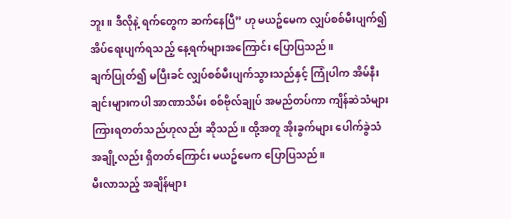ဘူး။ ဒီလိုနဲ့ ရက်တွေက ဆက်နေပြီ” ဟု မယဥ်မေက လျှပ်စစ်မီးပျက်၍ အိပ်ရေးပျက်ရသည့် နေ့ရက်များအကြောင်း ပြောပြသည်။
ချက်ပြုတ်၍ မပြီးခင် လျှပ်စစ်မီးပျက်သွားသည်နှင့် ကြုံပါက အိမ်နီးချင်းများကပါ အာဏာသိမ်း စစ်ဗိုလ်ချုပ် အမည်တပ်ကာ ကျိန်ဆဲသံများ ကြားရတတ်သည်ဟုလည်း ဆိုသည်။ ထို့အတူ အိုးခွက်များ ပေါက်ခွဲသံ အချို့လည်း ရှိတတ်ကြောင်း မယဥ်မေက ပြောပြသည်။
မီးလာသည့် အချိန်များ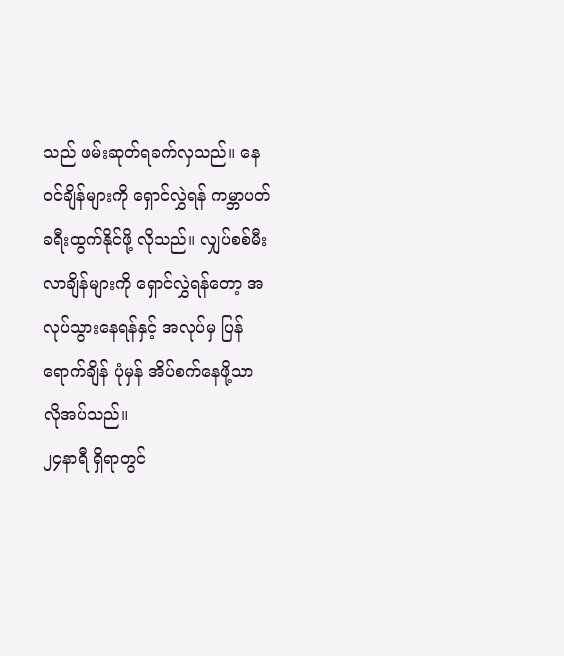သည် ဖမ်းဆုတ်ရခက်လှသည်။ နေဝင်ချိန်များကို ရှောင်လွှဲရန် ကမ္ဘာပတ် ခရီးထွက်နိုင်ဖို့ လိုသည်။ လျှပ်စစ်မီးလာချိန်များကို ရှောင်လွှဲရန်တော့ အလုပ်သွားနေရန်နှင့် အလုပ်မှ ပြန်ရောက်ချိန် ပုံမှန် အိပ်စက်နေဖို့သာ လိုအပ်သည်။
၂၄နာရီ ရှိရာတွင်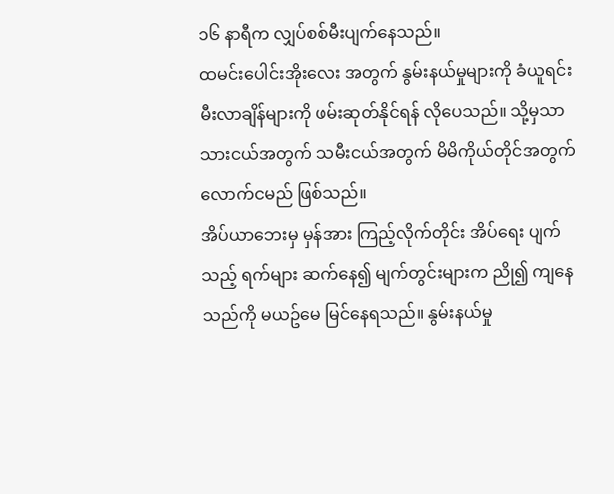၁၆ နာရီက လျှပ်စစ်မီးပျက်နေသည်။
ထမင်းပေါင်းအိုးလေး အတွက် နွမ်းနယ်မှုများကို ခံယူရင်း မီးလာချိန်များကို ဖမ်းဆုတ်နိုင်ရန် လိုပေသည်။ သို့မှသာ သားငယ်အတွက် သမီးငယ်အတွက် မိမိကိုယ်တိုင်အတွက် လောက်ငမည် ဖြစ်သည်။
အိပ်ယာဘေးမှ မှန်အား ကြည့်လိုက်တိုင်း အိပ်ရေး ပျက်သည့် ရက်များ ဆက်နေ၍ မျက်တွင်းများက ညို၍ ကျနေသည်ကို မယဥ်မေ မြင်နေရသည်။ နွမ်းနယ်မှု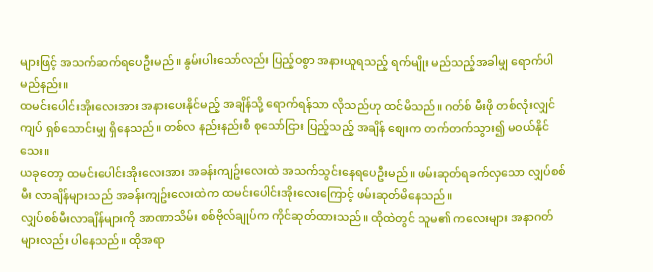များဖြင့် အသက်ဆက်ရပေဦးမည်။ နွမ်းပါးသော်လည်း ပြည့်ဝစွာ အနားယူရသည့် ရက်မျိုး မည်သည့်အခါမျှ ရောက်ပါမည်နည်း။
ထမင်းပေါင်းအိုးလေးအား အနားပေးနိုင်မည့် အချိန်သို့ ရောက်ရန်သာ လိုသည်ဟု ထင်မိသည်။ ဂတ်စ် မီးဖို တစ်လုံးလျှင် ကျပ် ရှစ်သောင်းမျှ ရှိနေသည်။ တစ်လ နည်းနည်းစီ စုသော်ငြား ပြည့်သည့် အချိန် စျေးက တက်တက်သွား၍ မဝယ်နိုင်သေး။
ယခုတော့ ထမင်းပေါင်းအိုးလေးအား အခန်းကျဥ်းလေးထဲ အသက်သွင်းနေရပေဦးမည်။ ဖမ်းဆုတ်ရခက်လှသော လျှပ်စစ်မီး လာချိန်များသည် အခန်းကျဥ်းလေးထဲက ထမင်းပေါင်းအိုးလေးကြောင့် ဖမ်းဆုတ်မိနေသည်။
လျှပ်စစ်မီးလာချိန်များကို အာဏာသိမ်း စစ်ဗိုလ်ချုပ်က ကိုင်ဆုတ်ထားသည်။ ထိုထဲတွင် သူမ၏ ကလေးများ အနာဂတ်များလည်း ပါနေသည်။ ထိုအရာ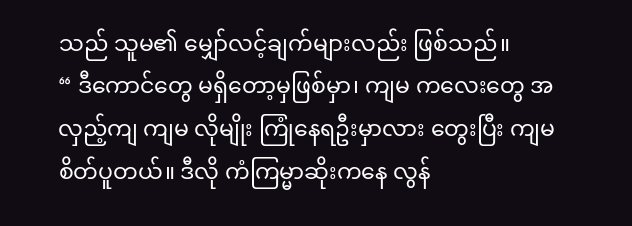သည် သူမ၏ မျှော်လင့်ချက်များလည်း ဖြစ်သည်။
“ ဒီကောင်တွေ မရှိတော့မှဖြစ်မှာ၊ ကျမ ကလေးတွေ အလှည့်ကျ ကျမ လိုမျိုး ကြုံနေရဦးမှာလား တွေးပြီး ကျမ စိတ်ပူတယ်။ ဒီလို ကံကြမ္မာဆိုးကနေ လွန်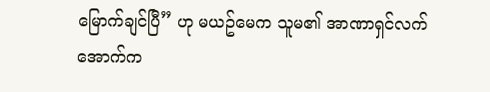မြောက်ချင်ပြီ” ဟု မယဥ်မေက သူမ၏ အာဏာရှင်လက်အောက်က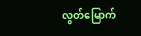လွတ်မြောက်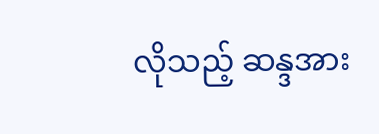လိုသည့် ဆန္ဒအား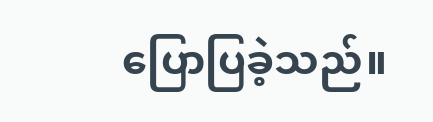ပြောပြခဲ့သည်။